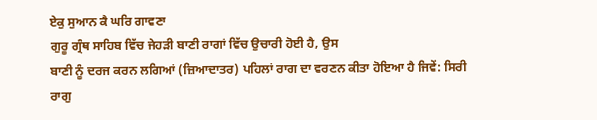ਏਕੁ ਸੁਆਨ ਕੈ ਘਰਿ ਗਾਵਣਾ
ਗੁਰੂ ਗ੍ਰੰਥ ਸਾਹਿਬ ਵਿੱਚ ਜੇਹੜੀ ਬਾਣੀ ਰਾਗਾਂ ਵਿੱਚ ਉਚਾਰੀ ਹੋਈ ਹੈ, ਉਸ
ਬਾਣੀ ਨੂੰ ਦਰਜ ਕਰਨ ਲਗਿਆਂ (ਜ਼ਿਆਦਾਤਰ) ਪਹਿਲਾਂ ਰਾਗ ਦਾ ਵਰਣਨ ਕੀਤਾ ਹੋਇਆ ਹੈ ਜਿਵੇਂ: ਸਿਰੀ
ਰਾਗੁ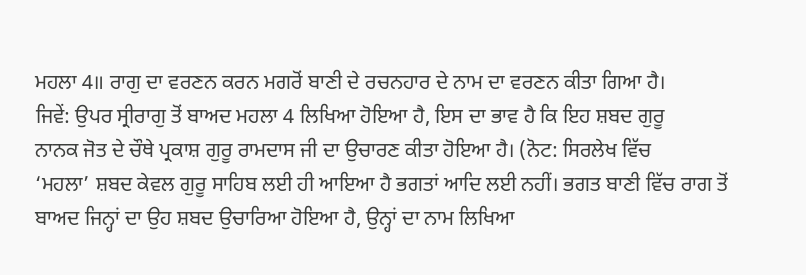ਮਹਲਾ 4॥ ਰਾਗੁ ਦਾ ਵਰਣਨ ਕਰਨ ਮਗਰੋਂ ਬਾਣੀ ਦੇ ਰਚਨਹਾਰ ਦੇ ਨਾਮ ਦਾ ਵਰਣਨ ਕੀਤਾ ਗਿਆ ਹੈ।
ਜਿਵੇਂ: ਉਪਰ ਸ੍ਰੀਰਾਗੁ ਤੋਂ ਬਾਅਦ ਮਹਲਾ 4 ਲਿਖਿਆ ਹੋਇਆ ਹੈ, ਇਸ ਦਾ ਭਾਵ ਹੈ ਕਿ ਇਹ ਸ਼ਬਦ ਗੁਰੂ
ਨਾਨਕ ਜੋਤ ਦੇ ਚੌਥੇ ਪ੍ਰਕਾਸ਼ ਗੁਰੂ ਰਾਮਦਾਸ ਜੀ ਦਾ ਉਚਾਰਣ ਕੀਤਾ ਹੋਇਆ ਹੈ। (ਨੋਟ: ਸਿਰਲੇਖ ਵਿੱਚ
‘ਮਹਲਾ’ ਸ਼ਬਦ ਕੇਵਲ ਗੁਰੂ ਸਾਹਿਬ ਲਈ ਹੀ ਆਇਆ ਹੈ ਭਗਤਾਂ ਆਦਿ ਲਈ ਨਹੀਂ। ਭਗਤ ਬਾਣੀ ਵਿੱਚ ਰਾਗ ਤੋਂ
ਬਾਅਦ ਜਿਨ੍ਹਾਂ ਦਾ ਉਹ ਸ਼ਬਦ ਉਚਾਰਿਆ ਹੋਇਆ ਹੈ, ਉਨ੍ਹਾਂ ਦਾ ਨਾਮ ਲਿਖਿਆ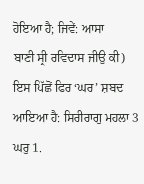ਹੋਇਆ ਹੈ; ਜਿਵੇਂ: ਆਸਾ
ਬਾਣੀ ਸ੍ਰੀ ਰਵਿਦਾਸ ਜੀਉ ਕੀ) ਇਸ ਪਿੱਛੋਂ ਫਿਰ ‘ਘਰ’ ਸ਼ਬਦ ਆਇਆ ਹੈ: ਸਿਰੀਰਾਗੁ ਮਹਲਾ 3 ਘਰੁ 1.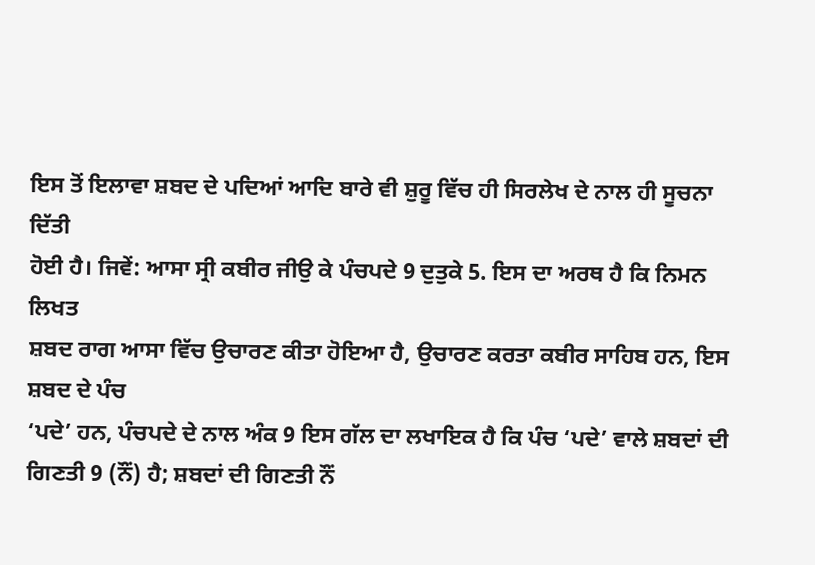ਇਸ ਤੋਂ ਇਲਾਵਾ ਸ਼ਬਦ ਦੇ ਪਦਿਆਂ ਆਦਿ ਬਾਰੇ ਵੀ ਸ਼ੁਰੂ ਵਿੱਚ ਹੀ ਸਿਰਲੇਖ ਦੇ ਨਾਲ ਹੀ ਸੂਚਨਾ ਦਿੱਤੀ
ਹੋਈ ਹੈ। ਜਿਵੇਂ: ਆਸਾ ਸ੍ਰੀ ਕਬੀਰ ਜੀਉ ਕੇ ਪੰਚਪਦੇ 9 ਦੁਤੁਕੇ 5. ਇਸ ਦਾ ਅਰਥ ਹੈ ਕਿ ਨਿਮਨ ਲਿਖਤ
ਸ਼ਬਦ ਰਾਗ ਆਸਾ ਵਿੱਚ ਉਚਾਰਣ ਕੀਤਾ ਹੋਇਆ ਹੈ, ਉਚਾਰਣ ਕਰਤਾ ਕਬੀਰ ਸਾਹਿਬ ਹਨ, ਇਸ ਸ਼ਬਦ ਦੇ ਪੰਚ
‘ਪਦੇ’ ਹਨ, ਪੰਚਪਦੇ ਦੇ ਨਾਲ ਅੰਕ 9 ਇਸ ਗੱਲ ਦਾ ਲਖਾਇਕ ਹੈ ਕਿ ਪੰਚ ‘ਪਦੇ’ ਵਾਲੇ ਸ਼ਬਦਾਂ ਦੀ
ਗਿਣਤੀ 9 (ਨੌਂ) ਹੈ; ਸ਼ਬਦਾਂ ਦੀ ਗਿਣਤੀ ਨੌਂ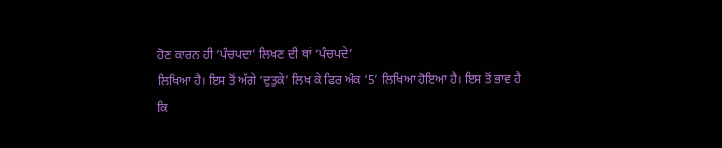ਹੋਣ ਕਾਰਨ ਹੀ ‘ਪੰਚਪਦਾ’ ਲਿਖਣ ਦੀ ਥਾਂ ‘ਪੰਚਪਦੇ’
ਲਿਖਿਆ ਹੈ। ਇਸ ਤੋਂ ਅੱਗੇ ‘ਦੁਤੁਕੇ’ ਲਿਖ ਕੇ ਫਿਰ ਅੰਕ ‘5’ ਲਿਖਿਆ ਹੋਇਆ ਹੈ। ਇਸ ਤੋਂ ਭਾਵ ਹੈ
ਕਿ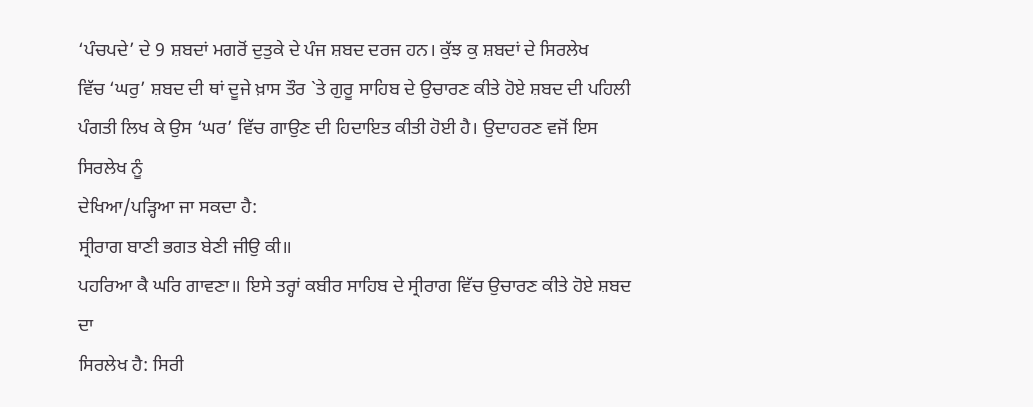‘ਪੰਚਪਦੇ’ ਦੇ 9 ਸ਼ਬਦਾਂ ਮਗਰੋਂ ਦੁਤੁਕੇ ਦੇ ਪੰਜ ਸ਼ਬਦ ਦਰਜ ਹਨ। ਕੁੱਝ ਕੁ ਸ਼ਬਦਾਂ ਦੇ ਸਿਰਲੇਖ
ਵਿੱਚ ‘ਘਰੁ’ ਸ਼ਬਦ ਦੀ ਥਾਂ ਦੂਜੇ ਖ਼ਾਸ ਤੌਰ `ਤੇ ਗੁਰੂ ਸਾਹਿਬ ਦੇ ਉਚਾਰਣ ਕੀਤੇ ਹੋਏ ਸ਼ਬਦ ਦੀ ਪਹਿਲੀ
ਪੰਗਤੀ ਲਿਖ ਕੇ ਉਸ ‘ਘਰ’ ਵਿੱਚ ਗਾਉਣ ਦੀ ਹਿਦਾਇਤ ਕੀਤੀ ਹੋਈ ਹੈ। ਉਦਾਹਰਣ ਵਜੋਂ ਇਸ ਸਿਰਲੇਖ ਨੂੰ
ਦੇਖਿਆ/ਪੜ੍ਹਿਆ ਜਾ ਸਕਦਾ ਹੈ:
ਸ੍ਰੀਰਾਗ ਬਾਣੀ ਭਗਤ ਬੇਣੀ ਜੀਉ ਕੀ॥
ਪਹਰਿਆ ਕੈ ਘਰਿ ਗਾਵਣਾ॥ ਇਸੇ ਤਰ੍ਹਾਂ ਕਬੀਰ ਸਾਹਿਬ ਦੇ ਸ੍ਰੀਰਾਗ ਵਿੱਚ ਉਚਾਰਣ ਕੀਤੇ ਹੋਏ ਸ਼ਬਦ ਦਾ
ਸਿਰਲੇਖ ਹੈ: ਸਿਰੀ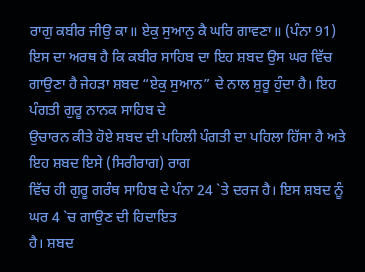ਰਾਗੁ ਕਬੀਰ ਜੀਉ ਕਾ॥ ਏਕੁ ਸੁਆਨੁ ਕੈ ਘਰਿ ਗਾਵਣਾ॥ (ਪੰਨਾ 91)
ਇਸ ਦਾ ਅਰਥ ਹੈ ਕਿ ਕਬੀਰ ਸਾਹਿਬ ਦਾ ਇਹ ਸ਼ਬਦ ਉਸ ਘਰ ਵਿੱਚ
ਗਾਉਣਾ ਹੈ ਜੇਹੜਾ ਸ਼ਬਦ “ਏਕੁ ਸੁਆਨ” ਦੇ ਨਾਲ ਸ਼ੁਰੂ ਹੁੰਦਾ ਹੈ। ਇਹ ਪੰਗਤੀ ਗੁਰੂ ਨਾਨਕ ਸਾਹਿਬ ਦੇ
ਉਚਾਰਨ ਕੀਤੇ ਹੋਏ ਸ਼ਬਦ ਦੀ ਪਹਿਲੀ ਪੰਗਤੀ ਦਾ ਪਹਿਲਾ ਹਿੱਸਾ ਹੈ ਅਤੇ ਇਹ ਸ਼ਬਦ ਇਸੇ (ਸਿਰੀਰਾਗ) ਰਾਗ
ਵਿੱਚ ਹੀ ਗੁਰੂ ਗਰੰਥ ਸਾਹਿਬ ਦੇ ਪੰਨਾ 24 `ਤੇ ਦਰਜ ਹੈ। ਇਸ ਸ਼ਬਦ ਨੂੰ ਘਰ 4 `ਚ ਗਾਉਣ ਦੀ ਹਿਦਾਇਤ
ਹੈ। ਸ਼ਬਦ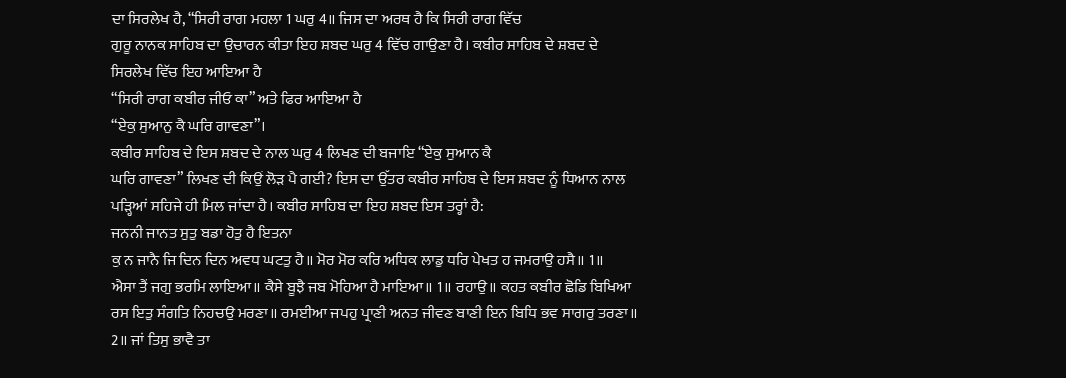ਦਾ ਸਿਰਲੇਖ ਹੈ, “ਸਿਰੀ ਰਾਗ ਮਹਲਾ 1 ਘਰੁ 4॥ ਜਿਸ ਦਾ ਅਰਥ ਹੈ ਕਿ ਸਿਰੀ ਰਾਗ ਵਿੱਚ
ਗੁਰੂ ਨਾਨਕ ਸਾਹਿਬ ਦਾ ਉਚਾਰਨ ਕੀਤਾ ਇਹ ਸ਼ਬਦ ਘਰੁ 4 ਵਿੱਚ ਗਾਉਣਾ ਹੈ। ਕਬੀਰ ਸਾਹਿਬ ਦੇ ਸ਼ਬਦ ਦੇ
ਸਿਰਲੇਖ ਵਿੱਚ ਇਹ ਆਇਆ ਹੈ
“ਸਿਰੀ ਰਾਗ ਕਬੀਰ ਜੀਓ ਕਾ” ਅਤੇ ਫਿਰ ਆਇਆ ਹੈ
“ਏਕੁ ਸੁਆਨੁ ਕੈ ਘਰਿ ਗਾਵਣਾ”।
ਕਬੀਰ ਸਾਹਿਬ ਦੇ ਇਸ ਸ਼ਬਦ ਦੇ ਨਾਲ ਘਰੁ 4 ਲਿਖਣ ਦੀ ਬਜਾਇ “ਏਕੁ ਸੁਆਨ ਕੈ
ਘਰਿ ਗਾਵਣਾ” ਲਿਖਣ ਦੀ ਕਿਉਂ ਲੋੜ ਪੈ ਗਈ? ਇਸ ਦਾ ਉੱਤਰ ਕਬੀਰ ਸਾਹਿਬ ਦੇ ਇਸ ਸ਼ਬਦ ਨੂੰ ਧਿਆਨ ਨਾਲ
ਪੜ੍ਹਿਆਂ ਸਹਿਜੇ ਹੀ ਮਿਲ ਜਾਂਦਾ ਹੈ। ਕਬੀਰ ਸਾਹਿਬ ਦਾ ਇਹ ਸ਼ਬਦ ਇਸ ਤਰ੍ਹਾਂ ਹੈ:
ਜਨਨੀ ਜਾਨਤ ਸੁਤੁ ਬਡਾ ਹੋਤੁ ਹੈ ਇਤਨਾ
ਕੁ ਨ ਜਾਨੈ ਜਿ ਦਿਨ ਦਿਨ ਅਵਧ ਘਟਤੁ ਹੈ॥ ਮੋਰ ਮੋਰ ਕਰਿ ਅਧਿਕ ਲਾਡੁ ਧਰਿ ਪੇਖਤ ਹ ਜਮਰਾਉ ਹਸੈ॥ 1॥
ਐਸਾ ਤੈਂ ਜਗੁ ਭਰਮਿ ਲਾਇਆ॥ ਕੈਸੇ ਬੂਝੈ ਜਬ ਮੋਹਿਆ ਹੈ ਮਾਇਆ॥ 1॥ ਰਹਾਉ॥ ਕਹਤ ਕਬੀਰ ਛੋਡਿ ਬਿਖਿਆ
ਰਸ ਇਤੁ ਸੰਗਤਿ ਨਿਹਚਉ ਮਰਣਾ॥ ਰਮਈਆ ਜਪਹੁ ਪ੍ਰਾਣੀ ਅਨਤ ਜੀਵਣ ਬਾਣੀ ਇਨ ਬਿਧਿ ਭਵ ਸਾਗਰੁ ਤਰਣਾ॥
2॥ ਜਾਂ ਤਿਸੁ ਭਾਵੈ ਤਾ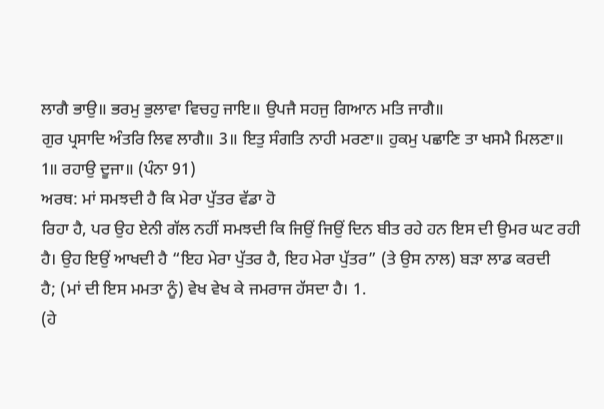ਲਾਗੈ ਭਾਉ॥ ਭਰਮੁ ਭੁਲਾਵਾ ਵਿਚਹੁ ਜਾਇ॥ ਉਪਜੈ ਸਹਜੁ ਗਿਆਨ ਮਤਿ ਜਾਗੈ॥
ਗੁਰ ਪ੍ਰਸਾਦਿ ਅੰਤਰਿ ਲਿਵ ਲਾਗੈ॥ 3॥ ਇਤੁ ਸੰਗਤਿ ਨਾਹੀ ਮਰਣਾ॥ ਹੁਕਮੁ ਪਛਾਣਿ ਤਾ ਖਸਮੈ ਮਿਲਣਾ॥
1॥ ਰਹਾਉ ਦੂਜਾ॥ (ਪੰਨਾ 91)
ਅਰਥ: ਮਾਂ ਸਮਝਦੀ ਹੈ ਕਿ ਮੇਰਾ ਪੁੱਤਰ ਵੱਡਾ ਹੋ
ਰਿਹਾ ਹੈ, ਪਰ ਉਹ ਏਨੀ ਗੱਲ ਨਹੀਂ ਸਮਝਦੀ ਕਿ ਜਿਉਂ ਜਿਉਂ ਦਿਨ ਬੀਤ ਰਹੇ ਹਨ ਇਸ ਦੀ ਉਮਰ ਘਟ ਰਹੀ
ਹੈ। ਉਹ ਇਉਂ ਆਖਦੀ ਹੈ “ਇਹ ਮੇਰਾ ਪੁੱਤਰ ਹੈ, ਇਹ ਮੇਰਾ ਪੁੱਤਰ” (ਤੇ ਉਸ ਨਾਲ) ਬੜਾ ਲਾਡ ਕਰਦੀ
ਹੈ; (ਮਾਂ ਦੀ ਇਸ ਮਮਤਾ ਨੂੰ) ਵੇਖ ਵੇਖ ਕੇ ਜਮਰਾਜ ਹੱਸਦਾ ਹੈ। 1.
(ਹੇ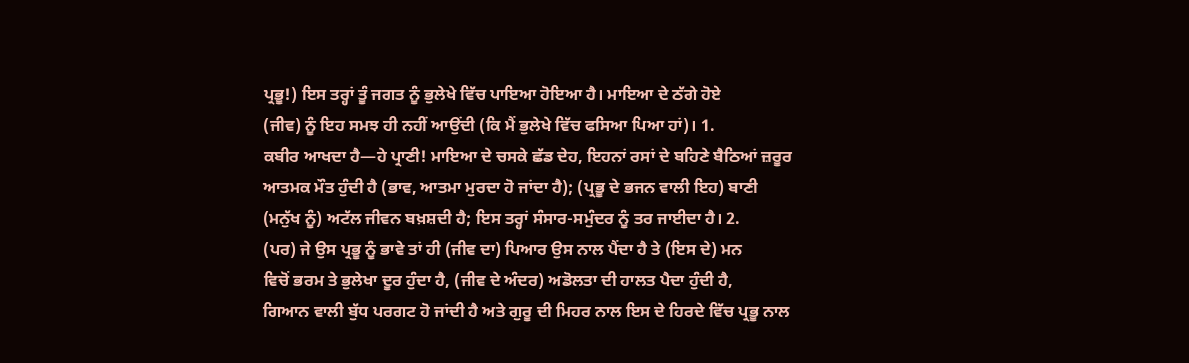ਪ੍ਰਭੂ!) ਇਸ ਤਰ੍ਹਾਂ ਤੂੰ ਜਗਤ ਨੂੰ ਭੁਲੇਖੇ ਵਿੱਚ ਪਾਇਆ ਹੋਇਆ ਹੈ। ਮਾਇਆ ਦੇ ਠੱਗੇ ਹੋਏ
(ਜੀਵ) ਨੂੰ ਇਹ ਸਮਝ ਹੀ ਨਹੀਂ ਆਉਂਦੀ (ਕਿ ਮੈਂ ਭੁਲੇਖੇ ਵਿੱਚ ਫਸਿਆ ਪਿਆ ਹਾਂ)। 1.
ਕਬੀਰ ਆਖਦਾ ਹੈ—ਹੇ ਪ੍ਰਾਣੀ! ਮਾਇਆ ਦੇ ਚਸਕੇ ਛੱਡ ਦੇਹ, ਇਹਨਾਂ ਰਸਾਂ ਦੇ ਬਹਿਣੇ ਬੈਠਿਆਂ ਜ਼ਰੂਰ
ਆਤਮਕ ਮੌਤ ਹੁੰਦੀ ਹੈ (ਭਾਵ, ਆਤਮਾ ਮੁਰਦਾ ਹੋ ਜਾਂਦਾ ਹੈ); (ਪ੍ਰਭੂ ਦੇ ਭਜਨ ਵਾਲੀ ਇਹ) ਬਾਣੀ
(ਮਨੁੱਖ ਨੂੰ) ਅਟੱਲ ਜੀਵਨ ਬਖ਼ਸ਼ਦੀ ਹੈ; ਇਸ ਤਰ੍ਹਾਂ ਸੰਸਾਰ-ਸਮੁੰਦਰ ਨੂੰ ਤਰ ਜਾਈਦਾ ਹੈ। 2.
(ਪਰ) ਜੇ ਉਸ ਪ੍ਰਭੂ ਨੂੰ ਭਾਵੇ ਤਾਂ ਹੀ (ਜੀਵ ਦਾ) ਪਿਆਰ ਉਸ ਨਾਲ ਪੈਂਦਾ ਹੈ ਤੇ (ਇਸ ਦੇ) ਮਨ
ਵਿਚੋਂ ਭਰਮ ਤੇ ਭੁਲੇਖਾ ਦੂਰ ਹੁੰਦਾ ਹੈ, (ਜੀਵ ਦੇ ਅੰਦਰ) ਅਡੋਲਤਾ ਦੀ ਹਾਲਤ ਪੈਦਾ ਹੁੰਦੀ ਹੈ,
ਗਿਆਨ ਵਾਲੀ ਬੁੱਧ ਪਰਗਟ ਹੋ ਜਾਂਦੀ ਹੈ ਅਤੇ ਗੁਰੂ ਦੀ ਮਿਹਰ ਨਾਲ ਇਸ ਦੇ ਹਿਰਦੇ ਵਿੱਚ ਪ੍ਰਭੂ ਨਾਲ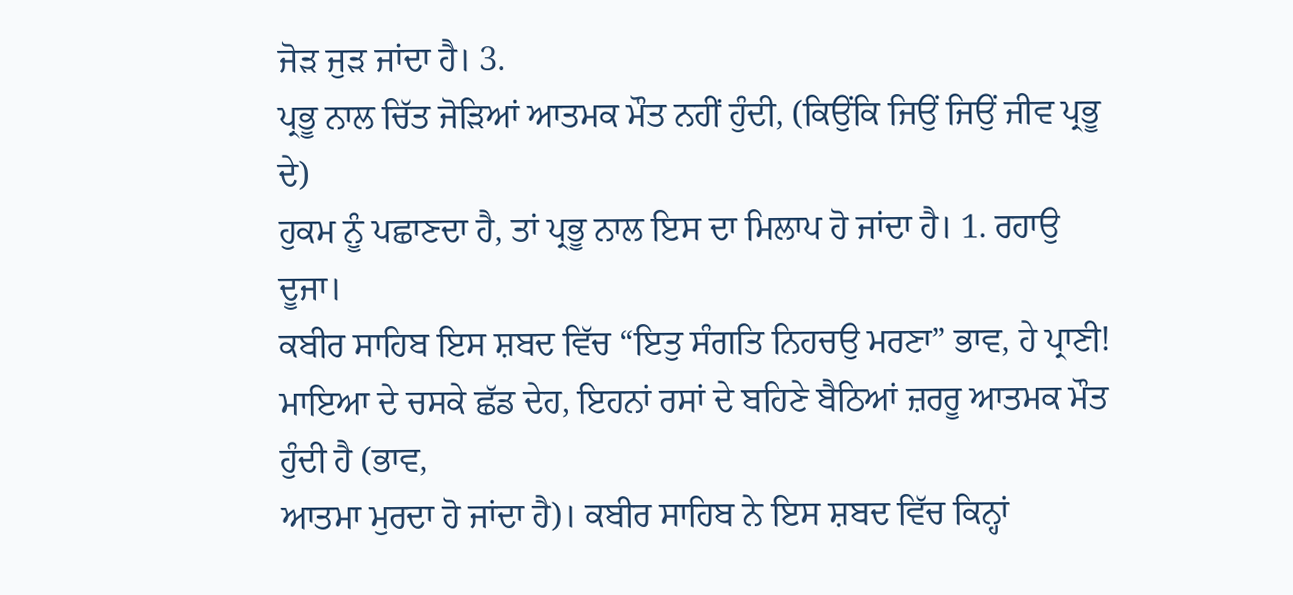ਜੋੜ ਜੁੜ ਜਾਂਦਾ ਹੈ। 3.
ਪ੍ਰਭੂ ਨਾਲ ਚਿੱਤ ਜੋੜਿਆਂ ਆਤਮਕ ਮੌਤ ਨਹੀਂ ਹੁੰਦੀ, (ਕਿਉਂਕਿ ਜਿਉਂ ਜਿਉਂ ਜੀਵ ਪ੍ਰਭੂ ਦੇ)
ਹੁਕਮ ਨੂੰ ਪਛਾਣਦਾ ਹੈ, ਤਾਂ ਪ੍ਰਭੂ ਨਾਲ ਇਸ ਦਾ ਮਿਲਾਪ ਹੋ ਜਾਂਦਾ ਹੈ। 1. ਰਹਾਉ ਦੂਜਾ।
ਕਬੀਰ ਸਾਹਿਬ ਇਸ ਸ਼ਬਦ ਵਿੱਚ “ਇਤੁ ਸੰਗਤਿ ਨਿਹਚਉ ਮਰਣਾ” ਭਾਵ, ਹੇ ਪ੍ਰਾਣੀ!
ਮਾਇਆ ਦੇ ਚਸਕੇ ਛੱਡ ਦੇਹ, ਇਹਨਾਂ ਰਸਾਂ ਦੇ ਬਹਿਣੇ ਬੈਠਿਆਂ ਜ਼ਰਰੂ ਆਤਮਕ ਮੌਤ ਹੁੰਦੀ ਹੈ (ਭਾਵ,
ਆਤਮਾ ਮੁਰਦਾ ਹੋ ਜਾਂਦਾ ਹੈ)। ਕਬੀਰ ਸਾਹਿਬ ਨੇ ਇਸ ਸ਼ਬਦ ਵਿੱਚ ਕਿਨ੍ਹਾਂ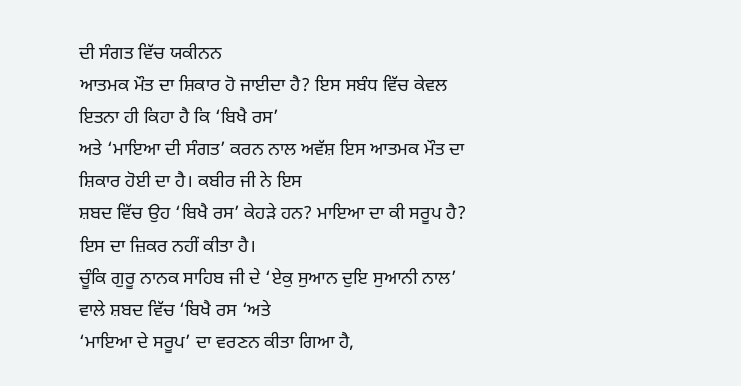ਦੀ ਸੰਗਤ ਵਿੱਚ ਯਕੀਨਨ
ਆਤਮਕ ਮੌਤ ਦਾ ਸ਼ਿਕਾਰ ਹੋ ਜਾਈਦਾ ਹੈ? ਇਸ ਸਬੰਧ ਵਿੱਚ ਕੇਵਲ ਇਤਨਾ ਹੀ ਕਿਹਾ ਹੈ ਕਿ ‘ਬਿਖੈ ਰਸ’
ਅਤੇ ‘ਮਾਇਆ ਦੀ ਸੰਗਤ’ ਕਰਨ ਨਾਲ ਅਵੱਸ਼ ਇਸ ਆਤਮਕ ਮੌਤ ਦਾ ਸ਼ਿਕਾਰ ਹੋਈ ਦਾ ਹੈ। ਕਬੀਰ ਜੀ ਨੇ ਇਸ
ਸ਼ਬਦ ਵਿੱਚ ਉਹ ‘ਬਿਖੈ ਰਸ’ ਕੇਹੜੇ ਹਨ? ਮਾਇਆ ਦਾ ਕੀ ਸਰੂਪ ਹੈ? ਇਸ ਦਾ ਜ਼ਿਕਰ ਨਹੀਂ ਕੀਤਾ ਹੈ।
ਚੂੰਕਿ ਗੁਰੂ ਨਾਨਕ ਸਾਹਿਬ ਜੀ ਦੇ ‘ਏਕੁ ਸੁਆਨ ਦੁਇ ਸੁਆਨੀ ਨਾਲ’ ਵਾਲੇ ਸ਼ਬਦ ਵਿੱਚ ‘ਬਿਖੈ ਰਸ ‘ਅਤੇ
‘ਮਾਇਆ ਦੇ ਸਰੂਪ’ ਦਾ ਵਰਣਨ ਕੀਤਾ ਗਿਆ ਹੈ,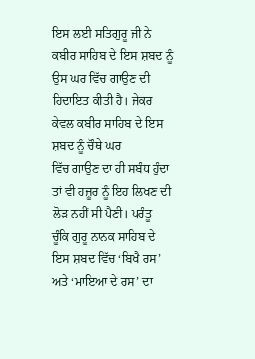ਇਸ ਲਈ ਸਤਿਗੁਰੂ ਜੀ ਨੇ ਕਬੀਰ ਸਾਹਿਬ ਦੇ ਇਸ ਸ਼ਬਦ ਨੂੰ
ਉਸ ਘਰ ਵਿੱਚ ਗਾਉਣ ਦੀ ਹਿਦਾਇਤ ਕੀਤੀ ਹੈ। ਜੇਕਰ ਕੇਵਲ ਕਬੀਰ ਸਾਹਿਬ ਦੇ ਇਸ ਸ਼ਬਦ ਨੂੰ ਚੌਥੇ ਘਰ
ਵਿੱਚ ਗਾਉਣ ਦਾ ਹੀ ਸਬੰਧ ਹੁੰਦਾ ਤਾਂ ਵੀ ਹਜ਼ੂਰ ਨੂੰ ਇਹ ਲਿਖਣ ਦੀ ਲੋੜ ਨਹੀਂ ਸੀ ਪੈਣੀ। ਪਰੰਤੂ
ਚੂੰਕਿ ਗੁਰੂ ਨਾਨਕ ਸਾਹਿਬ ਦੇ ਇਸ ਸ਼ਬਦ ਵਿੱਚ ‘ਬਿਖੈ ਰਸ’ ਅਤੇ ‘ਮਾਇਆ ਦੇ ਰਸ’ ਦਾ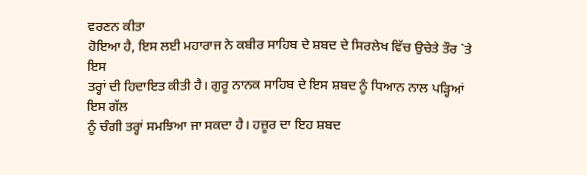ਵਰਣਨ ਕੀਤਾ
ਹੋਇਆ ਹੈ, ਇਸ ਲਈ ਮਹਾਰਾਜ ਨੇ ਕਬੀਰ ਸਾਹਿਬ ਦੇ ਸ਼ਬਦ ਦੇ ਸਿਰਲੇਖ ਵਿੱਚ ਉਚੇਤੇ ਤੌਰ `ਤੇ ਇਸ
ਤਰ੍ਹਾਂ ਦੀ ਹਿਦਾਇਤ ਕੀਤੀ ਹੈ। ਗੁਰੂ ਨਾਨਕ ਸਾਹਿਬ ਦੇ ਇਸ ਸ਼ਬਦ ਨੂੰ ਧਿਆਨ ਨਾਲ ਪੜ੍ਹਿਆਂ ਇਸ ਗੱਲ
ਨੂੰ ਚੰਗੀ ਤਰ੍ਹਾਂ ਸਮਝਿਆ ਜਾ ਸਕਦਾ ਹੈ। ਹਜ਼ੂਰ ਦਾ ਇਹ ਸ਼ਬਦ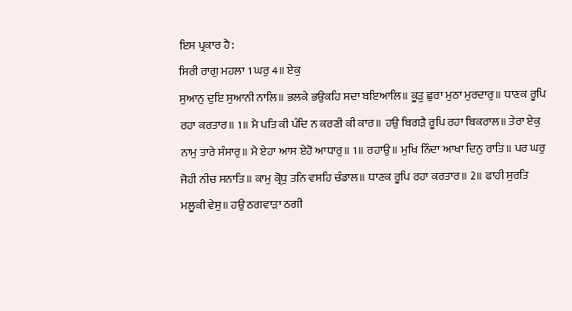ਇਸ ਪ੍ਰਕਾਰ ਹੈ:
ਸਿਰੀ ਰਾਗੁ ਮਹਲਾ 1 ਘਰੁ 4॥ ਏਕੁ
ਸੁਆਨੁ ਦੁਇ ਸੁਆਨੀ ਨਾਲਿ॥ ਭਲਕੇ ਭਉਕਹਿ ਸਦਾ ਬਇਆਲਿ॥ ਕੂੜੁ ਛੁਰਾ ਮੁਠਾ ਮੁਰਦਾਰੁ॥ ਧਾਣਕ ਰੂਪਿ
ਰਹਾ ਕਰਤਾਰ॥ 1॥ ਮੈ ਪਤਿ ਕੀ ਪੰਦਿ ਨ ਕਰਣੀ ਕੀ ਕਾਰ॥ ਹਉ ਬਿਗੜੈ ਰੂਪਿ ਰਹਾ ਬਿਕਰਾਲ॥ ਤੇਰਾ ਏਕੁ
ਨਾਮੁ ਤਾਰੇ ਸੰਸਾਰੁ॥ ਮੈ ਏਹਾ ਆਸ ਏਹੋ ਆਧਾਰੁ॥ 1॥ ਰਹਾਉ॥ ਮੁਖਿ ਨਿੰਦਾ ਆਖਾ ਦਿਨੁ ਰਾਤਿ॥ ਪਰ ਘਰੁ
ਜੋਹੀ ਨੀਚ ਸਨਾਤਿ॥ ਕਾਮੁ ਕ੍ਰੋਧੁ ਤਨਿ ਵਸਹਿ ਚੰਡਾਲ॥ ਧਾਣਕ ਰੂਪਿ ਰਹਾ ਕਰਤਾਰ॥ 2॥ ਫਾਹੀ ਸੁਰਤਿ
ਮਲੂਕੀ ਵੇਸੁ॥ ਹਉ ਠਗਵਾੜਾ ਠਗੀ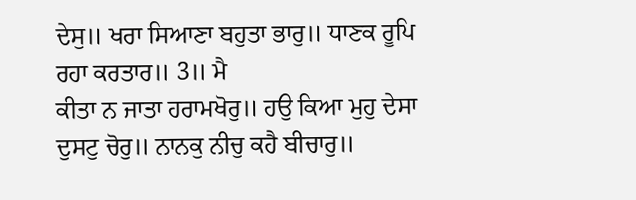ਦੇਸੁ॥ ਖਰਾ ਸਿਆਣਾ ਬਹੁਤਾ ਭਾਰੁ॥ ਧਾਣਕ ਰੂਪਿ ਰਹਾ ਕਰਤਾਰ॥ 3॥ ਮੈ
ਕੀਤਾ ਨ ਜਾਤਾ ਹਰਾਮਖੋਰੁ॥ ਹਉ ਕਿਆ ਮੁਹੁ ਦੇਸਾ ਦੁਸਟੁ ਚੋਰੁ॥ ਨਾਨਕੁ ਨੀਚੁ ਕਹੈ ਬੀਚਾਰੁ॥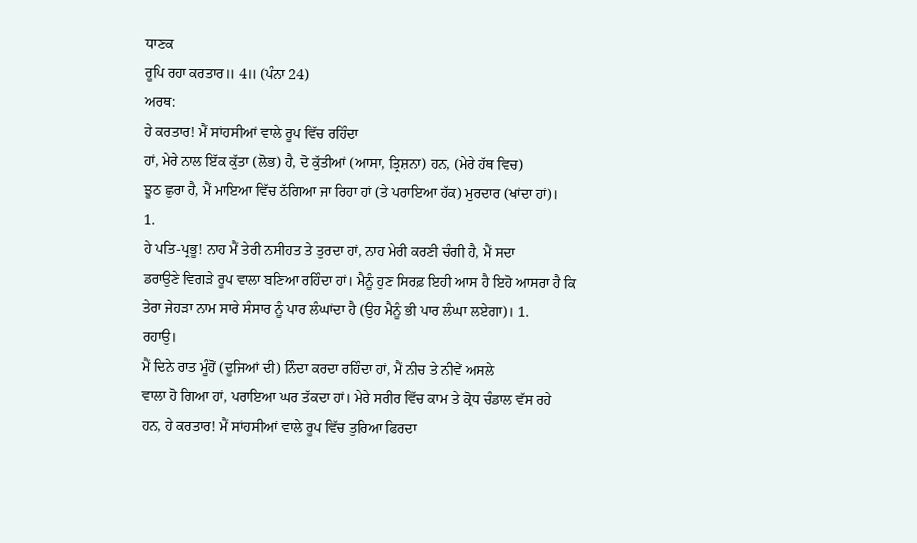ਧਾਣਕ
ਰੂਪਿ ਰਹਾ ਕਰਤਾਰ॥ 4॥ (ਪੰਨਾ 24)
ਅਰਥ:
ਹੇ ਕਰਤਾਰ! ਮੈਂ ਸਾਂਹਸੀਆਂ ਵਾਲੇ ਰੂਪ ਵਿੱਚ ਰਹਿੰਦਾ
ਹਾਂ, ਮੇਰੇ ਨਾਲ ਇੱਕ ਕੁੱਤਾ (ਲੋਭ) ਹੈ, ਦੋ ਕੁੱਤੀਆਂ (ਆਸਾ, ਤ੍ਰਿਸ਼ਨਾ) ਹਨ, (ਮੇਰੇ ਹੱਥ ਵਿਚ)
ਝੂਠ ਛੁਰਾ ਹੈ, ਮੈਂ ਮਾਇਆ ਵਿੱਚ ਠੱਗਿਆ ਜਾ ਰਿਹਾ ਹਾਂ (ਤੇ ਪਰਾਇਆ ਹੱਕ) ਮੁਰਦਾਰ (ਖਾਂਦਾ ਹਾਂ)।
1.
ਹੇ ਪਤਿ-ਪ੍ਰਭੂ! ਨਾਹ ਮੈਂ ਤੇਰੀ ਨਸੀਹਤ ਤੇ ਤੁਰਦਾ ਹਾਂ, ਨਾਹ ਮੇਰੀ ਕਰਣੀ ਚੰਗੀ ਹੈ, ਮੈਂ ਸਦਾ
ਡਰਾਉਣੇ ਵਿਗੜੇ ਰੂਪ ਵਾਲਾ ਬਣਿਆ ਰਹਿੰਦਾ ਹਾਂ। ਮੈਨੂੰ ਹੁਣ ਸਿਰਫ਼ ਇਹੀ ਆਸ ਹੈ ਇਹੋ ਆਸਰਾ ਹੈ ਕਿ
ਤੇਰਾ ਜੇਹੜਾ ਨਾਮ ਸਾਰੇ ਸੰਸਾਰ ਨੂੰ ਪਾਰ ਲੰਘਾਂਦਾ ਹੈ (ਉਹ ਮੈਨੂੰ ਭੀ ਪਾਰ ਲੰਘਾ ਲਏਗਾ)। 1.
ਰਹਾਉ।
ਮੈਂ ਦਿਨੇ ਰਾਤ ਮੂੰਹੋਂ (ਦੂਜਿਆਂ ਦੀ) ਨਿੰਦਾ ਕਰਦਾ ਰਹਿੰਦਾ ਹਾਂ, ਮੈਂ ਨੀਚ ਤੇ ਨੀਵੇਂ ਅਸਲੇ
ਵਾਲਾ ਹੋ ਗਿਆ ਹਾਂ, ਪਰਾਇਆ ਘਰ ਤੱਕਦਾ ਹਾਂ। ਮੇਰੇ ਸਰੀਰ ਵਿੱਚ ਕਾਮ ਤੇ ਕ੍ਰੋਧ ਚੰਡਾਲ ਵੱਸ ਰਹੇ
ਹਨ, ਹੇ ਕਰਤਾਰ! ਮੈਂ ਸਾਂਹਸੀਆਂ ਵਾਲੇ ਰੂਪ ਵਿੱਚ ਤੁਰਿਆ ਫਿਰਦਾ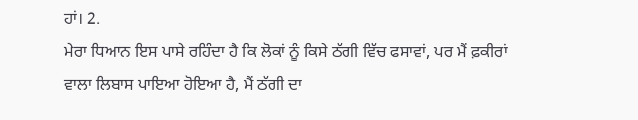ਹਾਂ। 2.
ਮੇਰਾ ਧਿਆਨ ਇਸ ਪਾਸੇ ਰਹਿੰਦਾ ਹੈ ਕਿ ਲੋਕਾਂ ਨੂੰ ਕਿਸੇ ਠੱਗੀ ਵਿੱਚ ਫਸਾਵਾਂ, ਪਰ ਮੈਂ ਫ਼ਕੀਰਾਂ
ਵਾਲਾ ਲਿਬਾਸ ਪਾਇਆ ਹੋਇਆ ਹੈ, ਮੈਂ ਠੱਗੀ ਦਾ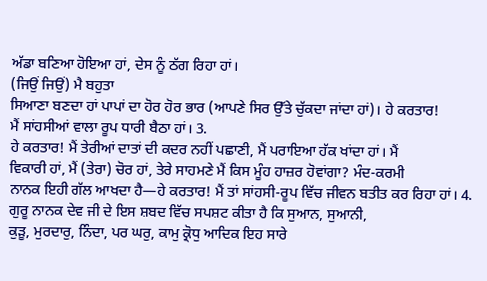ਅੱਡਾ ਬਣਿਆ ਹੋਇਆ ਹਾਂ, ਦੇਸ ਨੂੰ ਠੱਗ ਰਿਹਾ ਹਾਂ।
(ਜਿਉਂ ਜਿਉਂ) ਮੈ ਬਹੁਤਾ
ਸਿਆਣਾ ਬਣਦਾ ਹਾਂ ਪਾਪਾਂ ਦਾ ਹੋਰ ਹੋਰ ਭਾਰ (ਆਪਣੇ ਸਿਰ ਉੱਤੇ ਚੁੱਕਦਾ ਜਾਂਦਾ ਹਾਂ)। ਹੇ ਕਰਤਾਰ!
ਮੈਂ ਸਾਂਹਸੀਆਂ ਵਾਲਾ ਰੂਪ ਧਾਰੀ ਬੈਠਾ ਹਾਂ। 3.
ਹੇ ਕਰਤਾਰ! ਮੈਂ ਤੇਰੀਆਂ ਦਾਤਾਂ ਦੀ ਕਦਰ ਨਹੀਂ ਪਛਾਣੀ, ਮੈਂ ਪਰਾਇਆ ਹੱਕ ਖਾਂਦਾ ਹਾਂ। ਮੈਂ
ਵਿਕਾਰੀ ਹਾਂ, ਮੈਂ (ਤੇਰਾ) ਚੋਰ ਹਾਂ, ਤੇਰੇ ਸਾਹਮਣੇ ਮੈਂ ਕਿਸ ਮੂੰਹ ਹਾਜ਼ਰ ਹੋਵਾਂਗਾ? ਮੰਦ-ਕਰਮੀ
ਨਾਨਕ ਇਹੀ ਗੱਲ ਆਖਦਾ ਹੈ—ਹੇ ਕਰਤਾਰ! ਮੈਂ ਤਾਂ ਸਾਂਹਸੀ-ਰੂਪ ਵਿੱਚ ਜੀਵਨ ਬਤੀਤ ਕਰ ਰਿਹਾ ਹਾਂ। 4.
ਗੁਰੂ ਨਾਨਕ ਦੇਵ ਜੀ ਦੇ ਇਸ ਸ਼ਬਦ ਵਿੱਚ ਸਪਸ਼ਟ ਕੀਤਾ ਹੈ ਕਿ ਸੁਆਨ, ਸੁਆਨੀ,
ਕੁੜੂ, ਮੁਰਦਾਰੁ, ਨਿੰਦਾ, ਪਰ ਘਰੁ, ਕਾਮੁ ਕ੍ਰੋਧੁ ਆਦਿਕ ਇਹ ਸਾਰੇ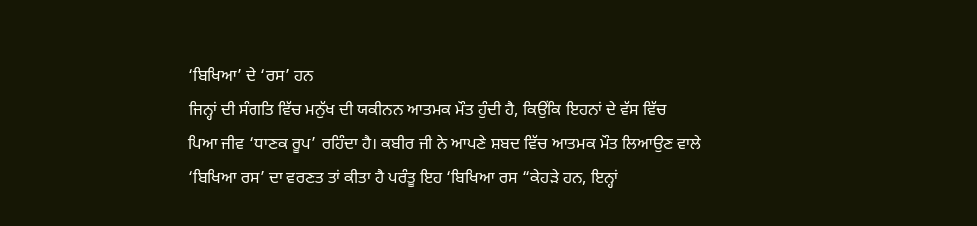‘ਬਿਖਿਆ’ ਦੇ ‘ਰਸ’ ਹਨ
ਜਿਨ੍ਹਾਂ ਦੀ ਸੰਗਤਿ ਵਿੱਚ ਮਨੁੱਖ ਦੀ ਯਕੀਨਨ ਆਤਮਕ ਮੌਤ ਹੁੰਦੀ ਹੈ, ਕਿਉਂਕਿ ਇਹਨਾਂ ਦੇ ਵੱਸ ਵਿੱਚ
ਪਿਆ ਜੀਵ ‘ਧਾਣਕ ਰੂਪ’ ਰਹਿੰਦਾ ਹੈ। ਕਬੀਰ ਜੀ ਨੇ ਆਪਣੇ ਸ਼ਬਦ ਵਿੱਚ ਆਤਮਕ ਮੌਤ ਲਿਆਉਣ ਵਾਲੇ
‘ਬਿਖਿਆ ਰਸ’ ਦਾ ਵਰਣਤ ਤਾਂ ਕੀਤਾ ਹੈ ਪਰੰਤੂ ਇਹ ‘ਬਿਖਿਆ ਰਸ “ਕੇਹੜੇ ਹਨ, ਇਨ੍ਹਾਂ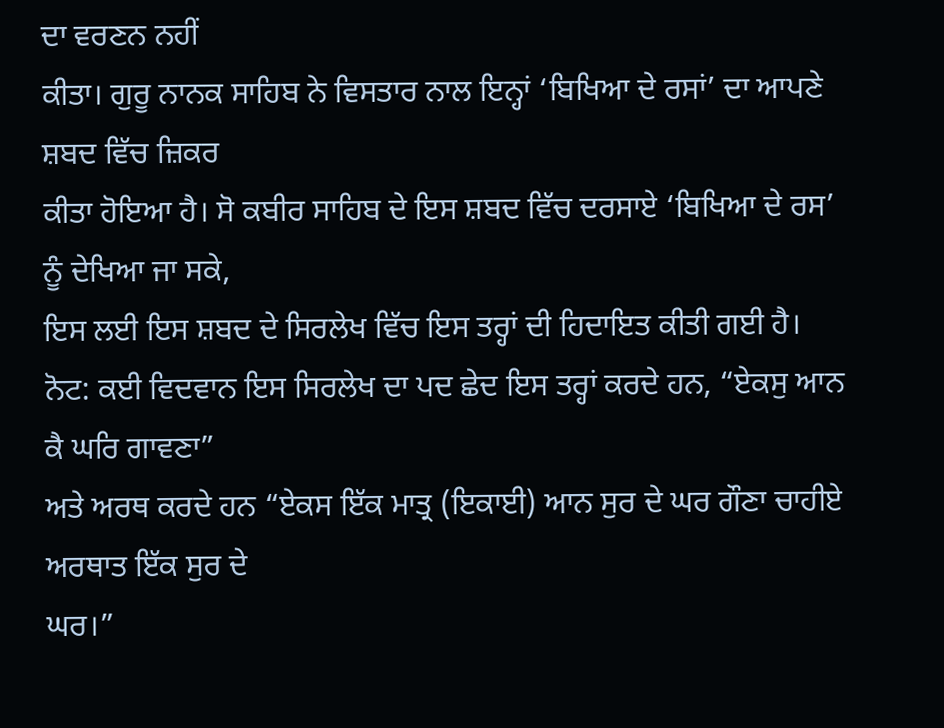ਦਾ ਵਰਣਨ ਨਹੀਂ
ਕੀਤਾ। ਗੁਰੂ ਨਾਨਕ ਸਾਹਿਬ ਨੇ ਵਿਸਤਾਰ ਨਾਲ ਇਨ੍ਹਾਂ ‘ਬਿਖਿਆ ਦੇ ਰਸਾਂ’ ਦਾ ਆਪਣੇ ਸ਼ਬਦ ਵਿੱਚ ਜ਼ਿਕਰ
ਕੀਤਾ ਹੋਇਆ ਹੈ। ਸੋ ਕਬੀਰ ਸਾਹਿਬ ਦੇ ਇਸ ਸ਼ਬਦ ਵਿੱਚ ਦਰਸਾਏ ‘ਬਿਖਿਆ ਦੇ ਰਸ’ ਨੂੰ ਦੇਖਿਆ ਜਾ ਸਕੇ,
ਇਸ ਲਈ ਇਸ ਸ਼ਬਦ ਦੇ ਸਿਰਲੇਖ ਵਿੱਚ ਇਸ ਤਰ੍ਹਾਂ ਦੀ ਹਿਦਾਇਤ ਕੀਤੀ ਗਈ ਹੈ।
ਨੋਟ: ਕਈ ਵਿਦਵਾਨ ਇਸ ਸਿਰਲੇਖ ਦਾ ਪਦ ਛੇਦ ਇਸ ਤਰ੍ਹਾਂ ਕਰਦੇ ਹਨ, “ਏਕਸੁ ਆਨ ਕੈ ਘਰਿ ਗਾਵਣਾ”
ਅਤੇ ਅਰਥ ਕਰਦੇ ਹਨ “ਏਕਸ ਇੱਕ ਮਾਤ੍ਰ (ਇਕਾਈ) ਆਨ ਸੁਰ ਦੇ ਘਰ ਗੌਣਾ ਚਾਹੀਏ ਅਰਥਾਤ ਇੱਕ ਸੁਰ ਦੇ
ਘਰ।”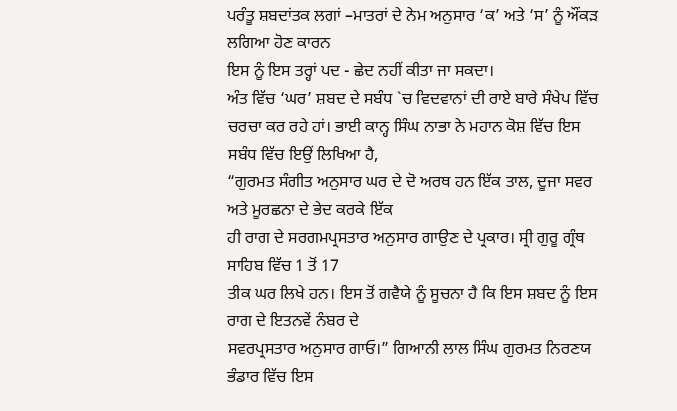ਪਰੰਤੂ ਸ਼ਬਦਾਂਤਕ ਲਗਾਂ –ਮਾਤਰਾਂ ਦੇ ਨੇਮ ਅਨੁਸਾਰ ‘ਕ’ ਅਤੇ ‘ਸ’ ਨੂੰ ਔਂਕੜ ਲਗਿਆ ਹੋਣ ਕਾਰਨ
ਇਸ ਨੂੰ ਇਸ ਤਰ੍ਹਾਂ ਪਦ - ਛੇਦ ਨਹੀਂ ਕੀਤਾ ਜਾ ਸਕਦਾ।
ਅੰਤ ਵਿੱਚ ‘ਘਰ’ ਸ਼ਬਦ ਦੇ ਸਬੰਧ `ਚ ਵਿਦਵਾਨਾਂ ਦੀ ਰਾਏ ਬਾਰੇ ਸੰਖੇਪ ਵਿੱਚ
ਚਰਚਾ ਕਰ ਰਹੇ ਹਾਂ। ਭਾਈ ਕਾਨ੍ਹ ਸਿੰਘ ਨਾਭਾ ਨੇ ਮਹਾਨ ਕੋਸ਼ ਵਿੱਚ ਇਸ ਸਬੰਧ ਵਿੱਚ ਇਉਂ ਲਿਖਿਆ ਹੈ,
“ਗੁਰਮਤ ਸੰਗੀਤ ਅਨੁਸਾਰ ਘਰ ਦੇ ਦੋ ਅਰਥ ਹਨ ਇੱਕ ਤਾਲ, ਦੂਜਾ ਸਵਰ ਅਤੇ ਮੂਰਛਨਾ ਦੇ ਭੇਦ ਕਰਕੇ ਇੱਕ
ਹੀ ਰਾਗ ਦੇ ਸਰਗਮਪ੍ਰਸਤਾਰ ਅਨੁਸਾਰ ਗਾਉਣ ਦੇ ਪ੍ਰਕਾਰ। ਸ੍ਰੀ ਗੁਰੂ ਗ੍ਰੰਥ ਸਾਹਿਬ ਵਿੱਚ 1 ਤੋਂ 17
ਤੀਕ ਘਰ ਲਿਖੇ ਹਨ। ਇਸ ਤੋਂ ਗਵੈਯੇ ਨੂੰ ਸੂਚਨਾ ਹੈ ਕਿ ਇਸ ਸ਼ਬਦ ਨੂੰ ਇਸ ਰਾਗ ਦੇ ਇਤਨਵੇਂ ਨੰਬਰ ਦੇ
ਸਵਰਪ੍ਰਸਤਾਰ ਅਨੁਸਾਰ ਗਾਓ।” ਗਿਆਨੀ ਲਾਲ ਸਿੰਘ ਗੁਰਮਤ ਨਿਰਣਯ ਭੰਡਾਰ ਵਿੱਚ ਇਸ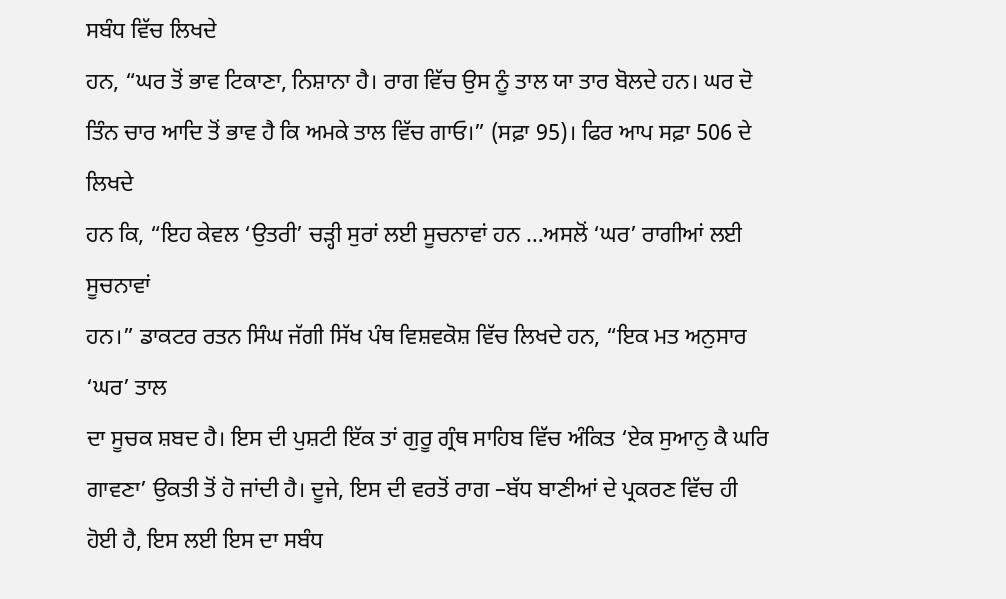ਸਬੰਧ ਵਿੱਚ ਲਿਖਦੇ
ਹਨ, “ਘਰ ਤੋਂ ਭਾਵ ਟਿਕਾਣਾ, ਨਿਸ਼ਾਨਾ ਹੈ। ਰਾਗ ਵਿੱਚ ਉਸ ਨੂੰ ਤਾਲ ਯਾ ਤਾਰ ਬੋਲਦੇ ਹਨ। ਘਰ ਦੋ
ਤਿੰਨ ਚਾਰ ਆਦਿ ਤੋਂ ਭਾਵ ਹੈ ਕਿ ਅਮਕੇ ਤਾਲ ਵਿੱਚ ਗਾਓ।” (ਸਫ਼ਾ 95)। ਫਿਰ ਆਪ ਸਫ਼ਾ 506 ਦੇ ਲਿਖਦੇ
ਹਨ ਕਿ, “ਇਹ ਕੇਵਲ ‘ਉਤਰੀ’ ਚੜ੍ਹੀ ਸੁਰਾਂ ਲਈ ਸੂਚਨਾਵਾਂ ਹਨ …ਅਸਲੋਂ ‘ਘਰ’ ਰਾਗੀਆਂ ਲਈ ਸੂਚਨਾਵਾਂ
ਹਨ।” ਡਾਕਟਰ ਰਤਨ ਸਿੰਘ ਜੱਗੀ ਸਿੱਖ ਪੰਥ ਵਿਸ਼ਵਕੋਸ਼ ਵਿੱਚ ਲਿਖਦੇ ਹਨ, “ਇਕ ਮਤ ਅਨੁਸਾਰ ‘ਘਰ’ ਤਾਲ
ਦਾ ਸੂਚਕ ਸ਼ਬਦ ਹੈ। ਇਸ ਦੀ ਪੁਸ਼ਟੀ ਇੱਕ ਤਾਂ ਗੁਰੂ ਗ੍ਰੰਥ ਸਾਹਿਬ ਵਿੱਚ ਅੰਕਿਤ ‘ਏਕ ਸੁਆਨੁ ਕੈ ਘਰਿ
ਗਾਵਣਾ’ ਉਕਤੀ ਤੋਂ ਹੋ ਜਾਂਦੀ ਹੈ। ਦੂਜੇ, ਇਸ ਦੀ ਵਰਤੋਂ ਰਾਗ –ਬੱਧ ਬਾਣੀਆਂ ਦੇ ਪ੍ਰਕਰਣ ਵਿੱਚ ਹੀ
ਹੋਈ ਹੈ, ਇਸ ਲਈ ਇਸ ਦਾ ਸਬੰਧ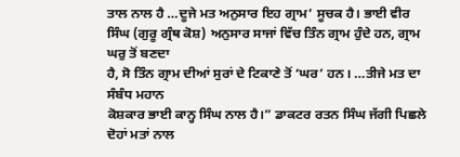ਤਾਲ ਨਾਲ ਹੈ …ਦੂਜੇ ਮਤ ਅਨੁਸਾਰ ਇਹ ਗ੍ਰਾਮ’ ਸੂਚਕ ਹੈ। ਭਾਈ ਵੀਰ
ਸਿੰਘ (ਗੁਰੂ ਗ੍ਰੰਥ ਕੋਸ਼) ਅਨੁਸਾਰ ਸਾਜਾਂ ਵਿੱਚ ਤਿੰਨ ਗ੍ਰਾਮ ਹੁੰਦੇ ਹਨ, ਗ੍ਰਾਮ ਘਰੁ ਤੋਂ ਬਣਦਾ
ਹੈ, ਸੋ ਤਿੰਨ ਗ੍ਰਾਮ ਦੀਆਂ ਸੁਰਾਂ ਦੇ ਟਿਕਾਣੇ ਤੋਂ ‘ਘਰ’ ਹਨ। …ਤੀਜੇ ਮਤ ਦਾ ਸੰਬੰਧ ਮਹਾਨ
ਕੋਸ਼ਕਾਰ ਭਾਈ ਕਾਨ੍ਹ ਸਿੰਘ ਨਾਲ ਹੈ।” ਡਾਕਟਰ ਰਤਨ ਸਿੰਘ ਜੱਗੀ ਪਿਛਲੇ ਦੋਹਾਂ ਮਤਾਂ ਨਾਲ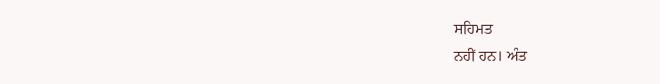ਸਹਿਮਤ
ਨਹੀਂ ਹਨ। ਅੰਤ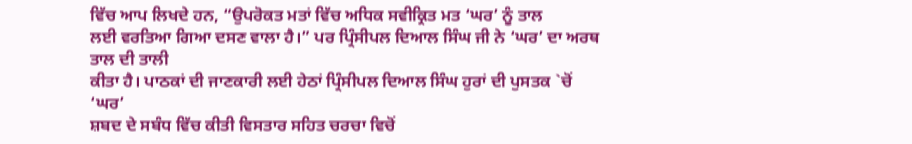ਵਿੱਚ ਆਪ ਲਿਖਦੇ ਹਨ, “ਉਪਰੋਕਤ ਮਤਾਂ ਵਿੱਚ ਅਧਿਕ ਸਵੀਕ੍ਰਿਤ ਮਤ ‘ਘਰ’ ਨੂੰ ਤਾਲ
ਲਈ ਵਰਤਿਆ ਗਿਆ ਦਸਣ ਵਾਲਾ ਹੈ।” ਪਰ ਪ੍ਰਿੰਸੀਪਲ ਦਿਆਲ ਸਿੰਘ ਜੀ ਨੇ ‘ਘਰ’ ਦਾ ਅਰਥ ਤਾਲ ਦੀ ਤਾਲੀ
ਕੀਤਾ ਹੈ। ਪਾਠਕਾਂ ਦੀ ਜਾਣਕਾਰੀ ਲਈ ਹੇਠਾਂ ਪ੍ਰਿੰਸੀਪਲ ਦਿਆਲ ਸਿੰਘ ਹੁਰਾਂ ਦੀ ਪੁਸਤਕ `ਚੋਂ ‘ਘਰ’
ਸ਼ਬਦ ਦੇ ਸਬੰਧ ਵਿੱਚ ਕੀਤੀ ਵਿਸਤਾਰ ਸਹਿਤ ਚਰਚਾ ਵਿਚੋਂ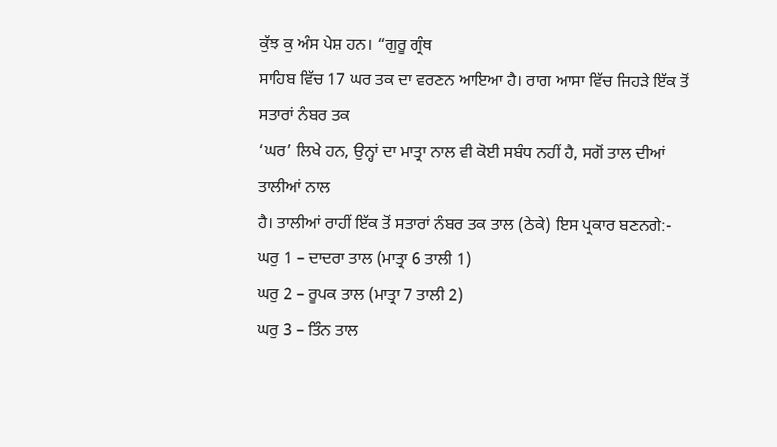ਕੁੱਝ ਕੁ ਅੰਸ ਪੇਸ਼ ਹਨ। “ਗੁਰੂ ਗ੍ਰੰਥ
ਸਾਹਿਬ ਵਿੱਚ 17 ਘਰ ਤਕ ਦਾ ਵਰਣਨ ਆਇਆ ਹੈ। ਰਾਗ ਆਸਾ ਵਿੱਚ ਜਿਹੜੇ ਇੱਕ ਤੋਂ ਸਤਾਰਾਂ ਨੰਬਰ ਤਕ
‘ਘਰ’ ਲਿਖੇ ਹਨ, ਉਨ੍ਹਾਂ ਦਾ ਮਾਤ੍ਰਾ ਨਾਲ ਵੀ ਕੋਈ ਸਬੰਧ ਨਹੀਂ ਹੈ, ਸਗੋਂ ਤਾਲ ਦੀਆਂ ਤਾਲੀਆਂ ਨਾਲ
ਹੈ। ਤਾਲੀਆਂ ਰਾਹੀਂ ਇੱਕ ਤੋਂ ਸਤਾਰਾਂ ਨੰਬਰ ਤਕ ਤਾਲ (ਠੇਕੇ) ਇਸ ਪ੍ਰਕਾਰ ਬਣਨਗੇ:-
ਘਰੁ 1 – ਦਾਦਰਾ ਤਾਲ (ਮਾਤ੍ਰਾ 6 ਤਾਲੀ 1)
ਘਰੁ 2 – ਰੂਪਕ ਤਾਲ (ਮਾਤ੍ਰਾ 7 ਤਾਲੀ 2)
ਘਰੁ 3 – ਤਿੰਨ ਤਾਲ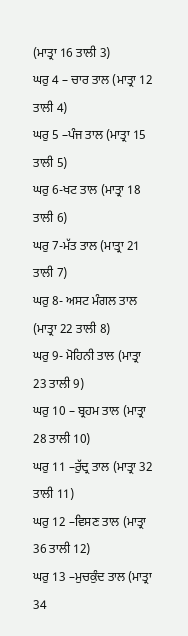(ਮਾਤ੍ਰਾ 16 ਤਾਲੀ 3)
ਘਰੁ 4 – ਚਾਰ ਤਾਲ (ਮਾਤ੍ਰਾ 12 ਤਾਲੀ 4)
ਘਰੁ 5 –ਪੰਜ ਤਾਲ (ਮਾਤ੍ਰਾ 15 ਤਾਲੀ 5)
ਘਰੁ 6-ਖਟ ਤਾਲ (ਮਾਤ੍ਰਾ 18 ਤਾਲੀ 6)
ਘਰੁ 7-ਮੱਤ ਤਾਲ (ਮਾਤ੍ਰਾ 21 ਤਾਲੀ 7)
ਘਰੁ 8- ਅਸਟ ਮੰਗਲ ਤਾਲ (ਮਾਤ੍ਰਾ 22 ਤਾਲੀ 8)
ਘਰੁ 9- ਮੋਹਿਨੀ ਤਾਲ (ਮਾਤ੍ਰਾ 23 ਤਾਲੀ 9)
ਘਰੁ 10 – ਬ੍ਰਹਮ ਤਾਲ (ਮਾਤ੍ਰਾ 28 ਤਾਲੀ 10)
ਘਰੁ 11 –ਰੁੱਦ੍ਰ ਤਾਲ (ਮਾਤ੍ਰਾ 32 ਤਾਲੀ 11)
ਘਰੁ 12 –ਵਿਸਣ ਤਾਲ (ਮਾਤ੍ਰਾ 36 ਤਾਲੀ 12)
ਘਰੁ 13 –ਮੁਚਕੁੰਦ ਤਾਲ (ਮਾਤ੍ਰਾ 34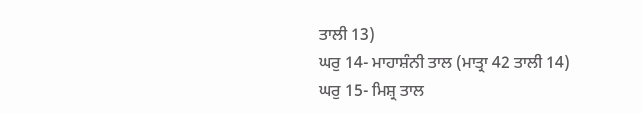ਤਾਲੀ 13)
ਘਰੁ 14- ਮਾਹਾਸ਼ੰਨੀ ਤਾਲ (ਮਾਤ੍ਰਾ 42 ਤਾਲੀ 14)
ਘਰੁ 15- ਮਿਸ਼੍ਰ ਤਾਲ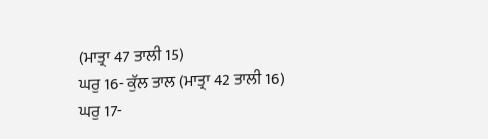(ਮਾਤ੍ਰਾ 47 ਤਾਲੀ 15)
ਘਰੁ 16- ਕੁੱਲ ਤਾਲ (ਮਾਤ੍ਰਾ 42 ਤਾਲੀ 16)
ਘਰੁ 17-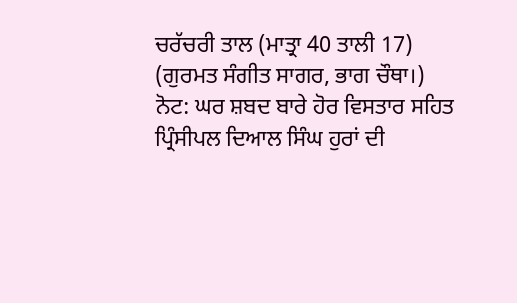ਚਰੱਚਰੀ ਤਾਲ (ਮਾਤ੍ਰਾ 40 ਤਾਲੀ 17)
(ਗੁਰਮਤ ਸੰਗੀਤ ਸਾਗਰ, ਭਾਗ ਚੌਥਾ।)
ਨੋਟ: ਘਰ ਸ਼ਬਦ ਬਾਰੇ ਹੋਰ ਵਿਸਤਾਰ ਸਹਿਤ ਪ੍ਰਿੰਸੀਪਲ ਦਿਆਲ ਸਿੰਘ ਹੁਰਾਂ ਦੀ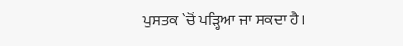ਪੁਸਤਕ `ਚੋਂ ਪੜ੍ਹਿਆ ਜਾ ਸਕਦਾ ਹੈ।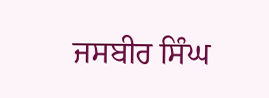ਜਸਬੀਰ ਸਿੰਘ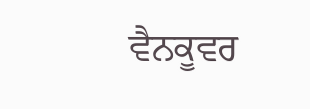ਵੈਨਕੂਵਰ